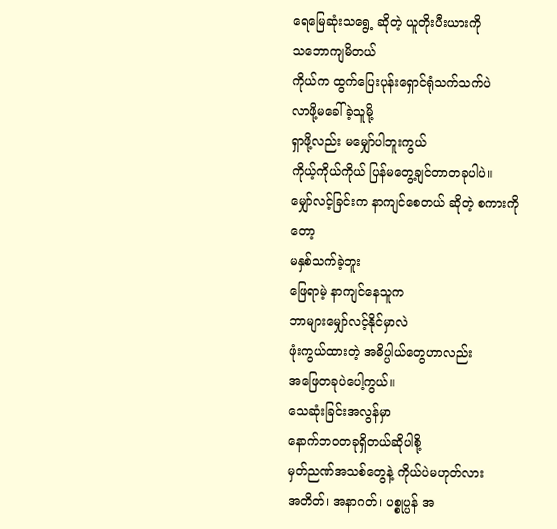ရေမြေဆုံးသရွေ့ ဆိုတဲ့ ယူတိုးပီးယားကို
သဘောကျမိတယ်
ကိုယ်က ထွက်ပြေးပုန်းရှောင်ရုံသက်သက်ပဲ
လာဖို့မခေါ်ခဲ့သူမို့
ရှာဖို့လည်း မမျှော်ပါဘူးကွယ်
ကိုယ့်ကိုယ်ကိုယ် ပြန်မတွေ့ချင်တာတခုပါပဲ။
မျှော်လင့်ခြင်းက နာကျင်စေတယ် ဆိုတဲ့ စကားကိုတော့
မနှစ်သက်ခဲ့ဘူး
ဖြေရာမဲ့ နာကျင်နေသူက
ဘာများမျှော်လင့်နိုင်မှာလဲ
ဖုံးကွယ်ထားတဲ့ အဓိပ္ပါယ်တွေဟာလည်း
အဖြေတခုပဲပေါ့ကွယ်။
သေဆုံးခြင်းအလွန်မှာ
နောက်ဘဝတခုရှိတယ်ဆိုပါစို့
မှတ်ညဏ်အသစ်တွေနဲ့ ကိုယ်ပဲမဟုတ်လား
အတိတ်၊ အနာဂတ်၊ ပစ္စုပ္ပန် အ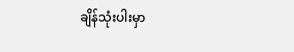ချိန်သုံးပါးမှာ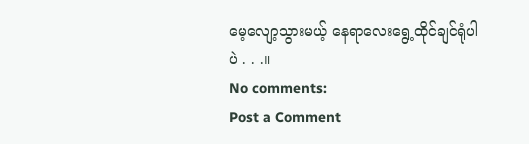မေ့လျော့သွားမယ့် နေရာလေးရွေ့ထိုင်ချင်ရုံပါပဲ . . .။
No comments:
Post a Comment